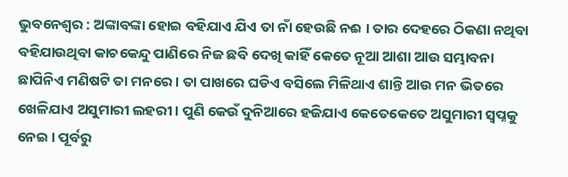ଭୁବନେଶ୍ୱର : ଅଙ୍କାବଙ୍କା ହୋଇ ବହିଯାଏ ଯିଏ ତା ନାଁ ହେଉଛି ନଈ । ତାର ଦେହରେ ଠିକଣା ନଥିବା ବହିଯାଉଥିବା କାଚକେନ୍ଦୁ ପାଣିରେ ନିଜ ଛବି ଦେଖି କାହିଁ କେତେ ନୂଆ ଆଶା ଆଉ ସମ୍ଭାବନା ଛାପିନିଏ ମଣିଷଟି ତା ମନରେ । ତା ପାଖରେ ଘଡିଏ ବସିଲେ ମିଳିଥାଏ ଶାନ୍ତି ଆଉ ମନ ଭିତରେ ଖେଳିଯାଏ ଅସୁମାରୀ ଲହରୀ । ପୁଣି କେଉଁ ଦୁନିଆରେ ହଜିଯାଏ କେତେକେତେ ଅସୁମାରୀ ସ୍ୱପ୍ନକୁ ନେଇ । ପୂର୍ବରୁ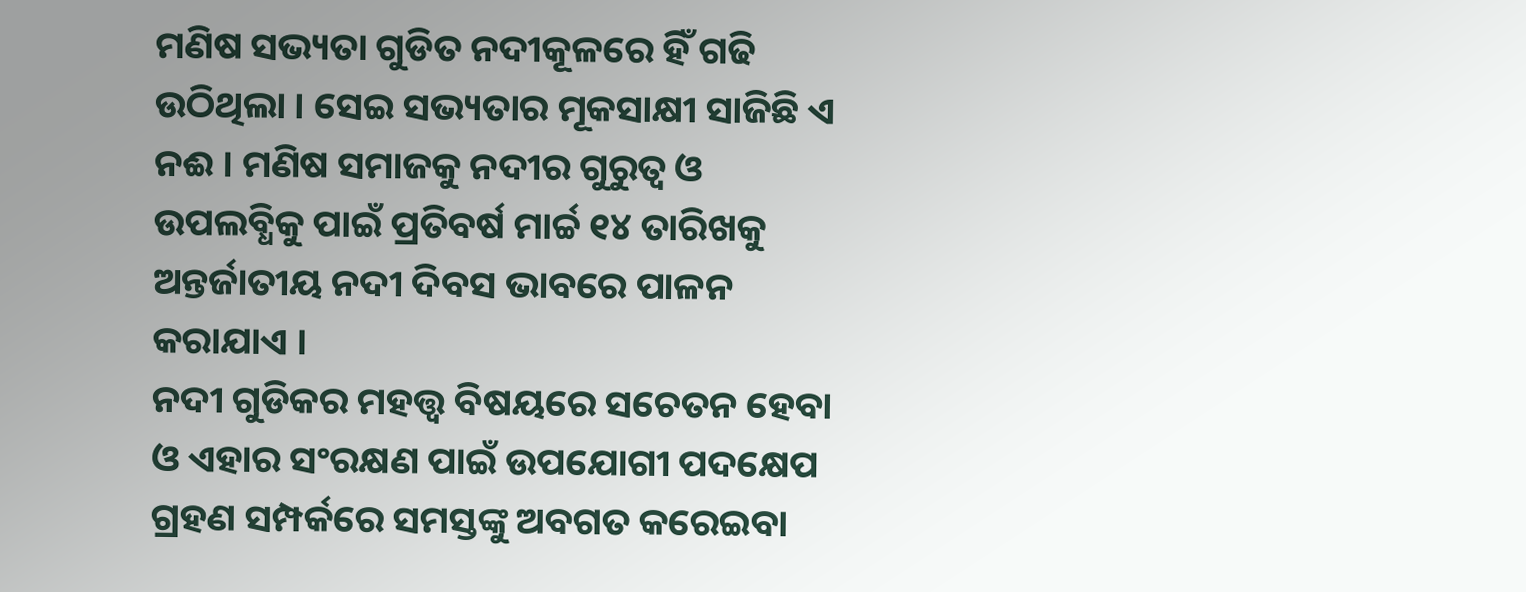ମଣିଷ ସଭ୍ୟତା ଗୁଡିତ ନଦୀକୂଳରେ ହିଁ ଗଢି ଉଠିଥିଲା । ସେଇ ସଭ୍ୟତାର ମୂକସାକ୍ଷୀ ସାଜିଛି ଏ ନଈ । ମଣିଷ ସମାଜକୁ ନଦୀର ଗୁରୁତ୍ବ ଓ ଉପଲବ୍ଧିକୁ ପାଇଁ ପ୍ରତିବର୍ଷ ମାର୍ଚ୍ଚ ୧୪ ତାରିଖକୁ ଅନ୍ତର୍ଜାତୀୟ ନଦୀ ଦିବସ ଭାବରେ ପାଳନ କରାଯାଏ ।
ନଦୀ ଗୁଡିକର ମହତ୍ତ୍ବ ବିଷୟରେ ସଚେତନ ହେବା ଓ ଏହାର ସଂରକ୍ଷଣ ପାଇଁ ଉପଯୋଗୀ ପଦକ୍ଷେପ ଗ୍ରହଣ ସମ୍ପର୍କରେ ସମସ୍ତଙ୍କୁ ଅବଗତ କରେଇବା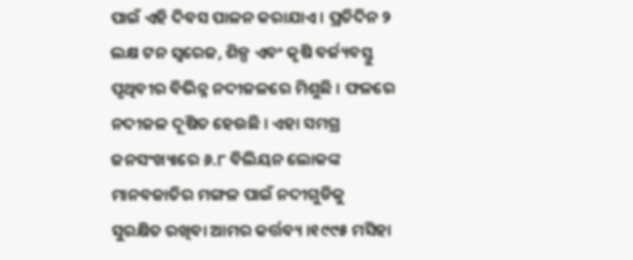ପାଇଁ ଏହି ଦିବସ ପାଳନ କରାଯାଏ । ପ୍ରତିଦିନ ୨ ଲକ୍ଷ ଟନ ସ୍ବରେଜ, ଶିଳ୍ପ ଏବଂ କୃଷି ବର୍ଜ୍ୟବସ୍ତୁ ପୃଥିବୀର ବିଭିନ୍ନ ନଦୀଜଳରେ ମିଶୁଛି । ଫଳରେ ନଦୀଜଳ ଦୂଷିତ ହେଉଛି । ଏହା ସମଗ୍ର ଜନସଂଖ୍ୟାରେ ୬.୮ ବିଲିୟନ ଲୋକଙ୍କ ମାନବଜାତିର ମଙ୍ଗଳ ପାଇଁ ନଦୀଗୁଡିକୁ ସୁରକ୍ଷିତ ରଖିବା ଆମର କର୍ତ୍ତବ୍ୟ ।୧୯୯୫ ମସିହା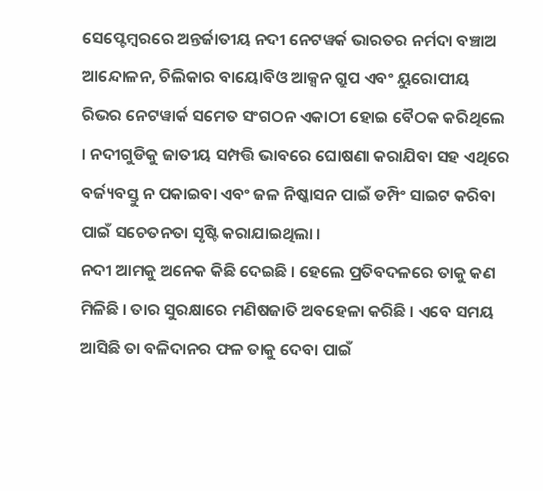ସେପ୍ଟେମ୍ବରରେ ଅନ୍ତର୍ଜାତୀୟ ନଦୀ ନେଟୱର୍କ ଭାରତର ନର୍ମଦା ବଞ୍ଚାଅ ଆନ୍ଦୋଳନ, ଚିଲିକାର ବାୟୋବିଓ ଆକ୍ସନ ଗ୍ରୁପ ଏବଂ ୟୁରୋପୀୟ ରିଭର ନେଟୱାର୍କ ସମେତ ସଂଗଠନ ଏକାଠୀ ହୋଇ ବୈଠକ କରିଥିଲେ । ନଦୀଗୁଡିକୁ ଜାତୀୟ ସମ୍ପତ୍ତି ଭାବରେ ଘୋଷଣା କରାଯିବା ସହ ଏଥିରେ ବର୍ଜ୍ୟବସ୍ତୁ ନ ପକାଇବା ଏବଂ ଜଳ ନିଷ୍କାସନ ପାଇଁ ଡମ୍ପିଂ ସାଇଟ କରିବା ପାଇଁ ସଚେତନତା ସୃଷ୍ଟି କରାଯାଇଥିଲା ।
ନଦୀ ଆମକୁ ଅନେକ କିଛି ଦେଇଛି । ହେଲେ ପ୍ରତିବଦଳରେ ତାକୁ କଣ ମିଳିଛି । ତାର ସୁରକ୍ଷାରେ ମଣିଷଜାତି ଅବହେଳା କରିଛି । ଏବେ ସମୟ ଆସିଛି ତା ବଳିଦାନର ଫଳ ତାକୁ ଦେବା ପାଇଁ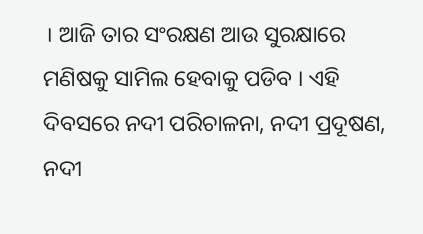। ଆଜି ତାର ସଂରକ୍ଷଣ ଆଉ ସୁରକ୍ଷାରେ ମଣିଷକୁ ସାମିଲ ହେବାକୁ ପଡିବ । ଏହି ଦିବସରେ ନଦୀ ପରିଚାଳନା, ନଦୀ ପ୍ରଦୂଷଣ, ନଦୀ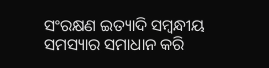ସଂରକ୍ଷଣ ଇତ୍ୟାଦି ସମ୍ବନ୍ଧୀୟ ସମସ୍ୟାର ସମାଧାନ କରି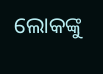ଲୋକଙ୍କୁ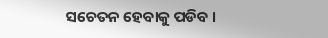ସଚେତନ ହେବାକୁ ପଡିବ ।